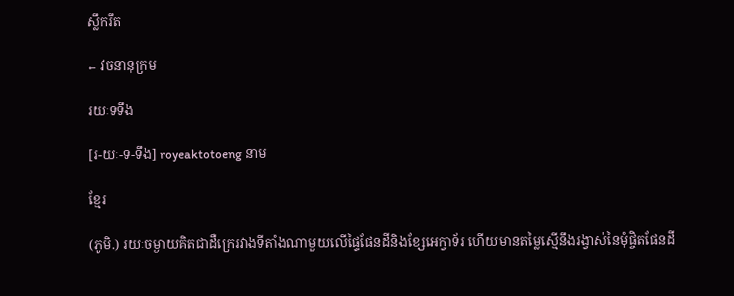ស្លឹករឹត

← វចនានុក្រម

រយៈទទឹង

[រ-យៈ-ទ-ទឹង] royeaktotoeng នាម

ខ្មែរ

(ភូមិ.) រយៈចម្ងាយគិតជាដឺក្រេរវាងទីតាំងណាមួយលើផ្ទៃផែនដីនិងខ្សែអេក្វាទ័រ ហើយមានតម្លៃស្មើនឹងរង្វាស់នៃមុំផ្ចិតផែនដី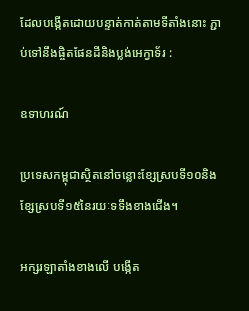ដែលបង្កើតដោយបន្ទាត់កាត់តាមទីតាំងនោះ ភ្ជាប់ទៅនឹងផ្ចិតផែនដីនិងប្លង់អេក្វាទ័រ :

ឧទាហរណ៍

ប្រទេសកម្ពុជាស្ថិតនៅចន្លោះខ្សែស្របទី១០និងខ្សែស្របទី១៥នៃរយៈទទឹងខាងជើង។

អក្សរឡាតាំងខាងលើ បង្កើត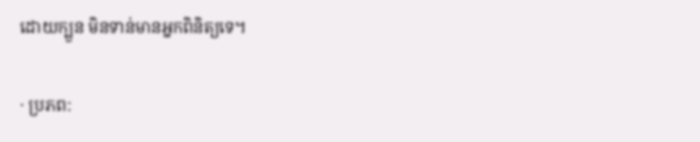ដោយក្បួន មិនទាន់មានអ្នកពិនិត្យទេ។

· ប្រភព: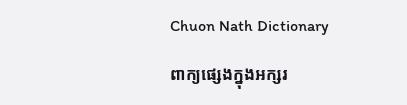Chuon Nath Dictionary

ពាក្យផ្សេងក្នុងអក្សរ